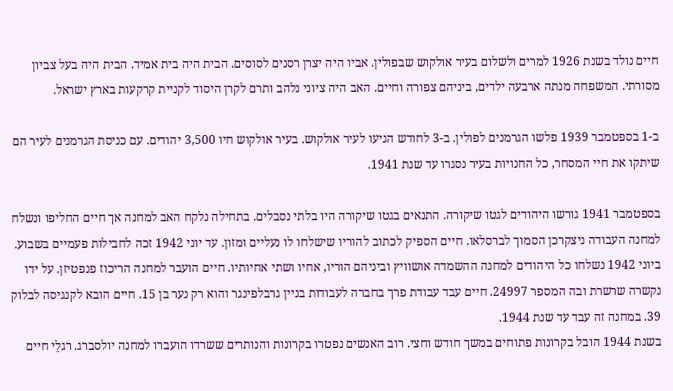חיים נולד בשנת 1926 למרים ולשלום בעיר אולקוש שבפולין. אביו היה יצרן רסנים לסוסים. הבית היה בית אמיד. הבית היה בעל צביון מסורתי. המשפחה מנתה ארבעה ילדים, ביניהם צפורה וחיים. האב היה ציוני נלהב ותרם לקרן היסוד לקניית קרקעות בארץ ישראל.

ב-1 בספטמבר 1939 פלשו הגרמנים לפולין. ב-3 לחודש הגיעו לעיר אולקוש. בעיר אולקוש חיו 3,500 יהודים. עם כניסת הגרמנים לעיר הם שיתקו את חיי המסחר, כל החנויות בעיר נסגרו עד שנת 1941.

בספטמבר 1941 גורשו היהודים לגטו שיקורה. התנאים בגטו שיקורה היו בלתי נסבלים. בתחילה נלקח האב למחנה אך חיים החליפו ונשלח למחנה העבודה ניצקרכן הסמוך לברסלאו. חיים הספיק לכתוב להוריו שישלחו לו נעליים ומזון. עד יוני 1942 זכה לחבילות פעמיים בשבוע. ביוני 1942 נשלחו כל היהודים למחנה ההשמדה אושוויץ וביניהם הוריו, אחיו ושתי אחיותיו. חיים הועבר למחנה הריכוז פנפטיזן. על ידו נקשרה שרשרת ובה המספר 24997. חיים עבד עבודת פרך בחברה לעבודות בניין גרבלפינגר והוא רק נער בן 15. חיים הובא לקנגיסה לבלוק 39. במחנה זה עבד עד שנת 1944.
בשנת 1944 הובל בקרונות פתוחים במשך חודש וחצי. רוב האנשים נפטרו בקרונות והנותרים ששרדו הועברו למחנה יולסברג. רגלֵי חיים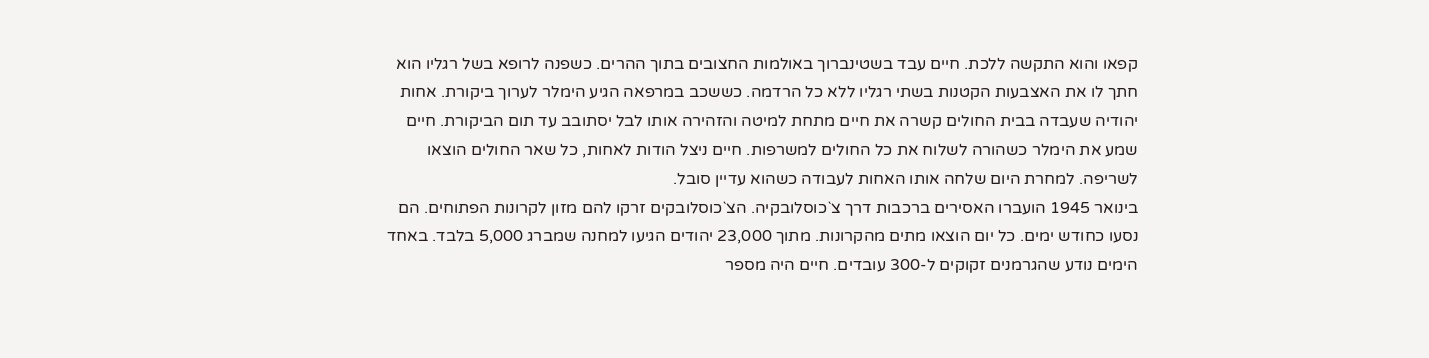קפאו והוא התקשה ללכת. חיים עבד בשטינברוך באולמות החצובים בתוך ההרים. כשפנה לרופא בשל רגליו הוא חתך לו את האצבעות הקטנות בשתי רגליו ללא כל הרדמה. כששכב במרפאה הגיע הימלר לערוך ביקורת. אחות יהודיה שעבדה בבית החולים קשרה את חיים מתחת למיטה והזהירה אותו לבל יסתובב עד תום הביקורת. חיים שמע את הימלר כשהורה לשלוח את כל החולים למשרפות. חיים ניצל הודות לאחות, כל שאר החולים הוצאו לשריפה. למחרת היום שלחה אותו האחות לעבודה כשהוא עדיין סובל.
בינואר 1945 הועברו האסירים ברכבות דרך צ`כוסלובקיה. הצ`כוסלובקים זרקו להם מזון לקרונות הפתוחים. הם נסעו כחודש ימים. כל יום הוצאו מתים מהקרונות. מתוך 23,000 יהודים הגיעו למחנה שמברג 5,000 בלבד. באחד הימים נודע שהגרמנים זקוקים ל-300 עובדים. חיים היה מספר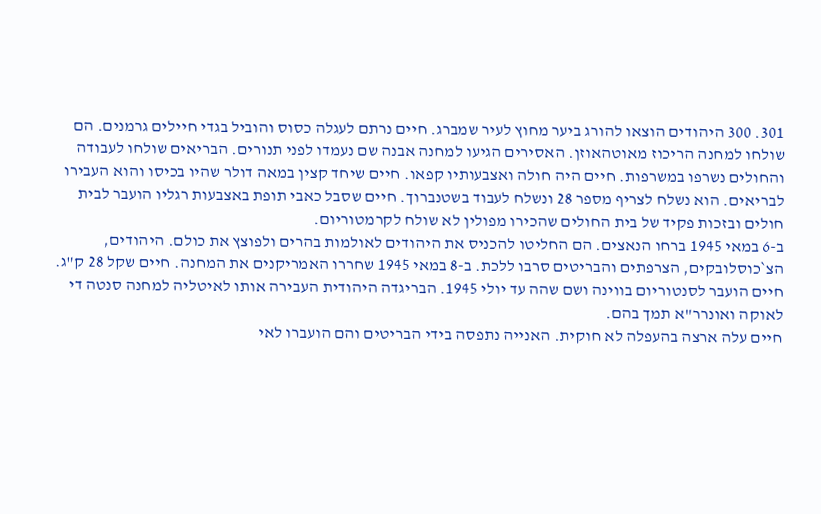301. 300 היהודים הוצאו להורג ביער מחוץ לעיר שמברג. חיים נרתם לעגלה כסוס והוביל בגדי חיילים גרמנים. הם שולחו למחנה הריכוז מאוטהאוזן. האסירים הגיעו למחנה אבנה שם נעמדו לפני תנורים. הבריאים שולחו לעבודה והחולים נשרפו במשרפות. חיים היה חולה ואצבעותיו קפאו. חיים שיחד קצין במאה דולר שהיו בכיסו והוא העבירו לבריאים. הוא נשלח לצריף מספר 28 ונשלח לעבוד בשטנברוך. חיים שסבל כאבי תופת באצבעות רגליו הועבר לבית חולים ובזכות פקיד של בית החולים שהכירו מפולין לא שולח לקרמטוריום.
ב-6 במאי 1945 ברחו הנאצים. הם החליטו להכניס את היהודים לאולמות בהרים ולפוצץ את כולם. היהודים, הצ`כוסלובקים, הצרפתים והבריטים סרבו ללכת. ב-8 במאי 1945 שחררו האמריקנים את המחנה. חיים שקל 28 ק"ג. חיים הועבר לסנטוריום בווינה ושם שהה עד יולי 1945. הבריגדה היהודית העבירה אותו לאיטליה למחנה סנטה די לאוקה ואונרר"א תמך בהם.
חיים עלה ארצה בהעפלה לא חוקית. האנייה נתפסה בידי הבריטים והם הועברו לאי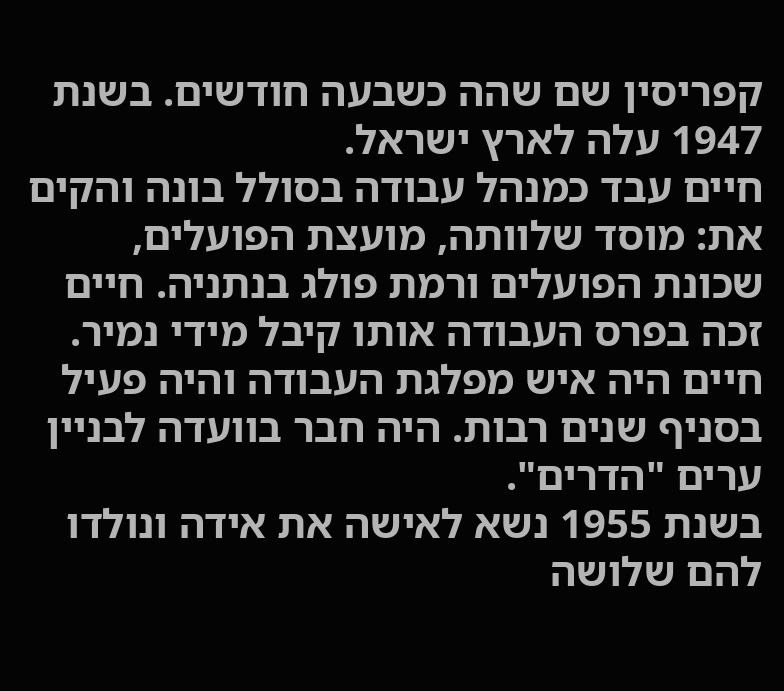קפריסין שם שהה כשבעה חודשים. בשנת 1947 עלה לארץ ישראל.
חיים עבד כמנהל עבודה בסולל בונה והקים את: מוסד שלוותה, מועצת הפועלים, שכונת הפועלים ורמת פולג בנתניה. חיים זכה בפרס העבודה אותו קיבל מידי נמיר. חיים היה איש מפלגת העבודה והיה פעיל בסניף שנים רבות. היה חבר בוועדה לבניין ערים "הדרים".
בשנת 1955 נשא לאישה את אידה ונולדו להם שלושה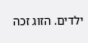ילדים. הזוג זכה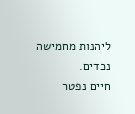ליהנות מחמישה נכדים.
חיים נפטר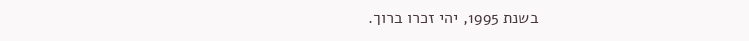בשנת 1995, יהי זכרו ברוך.